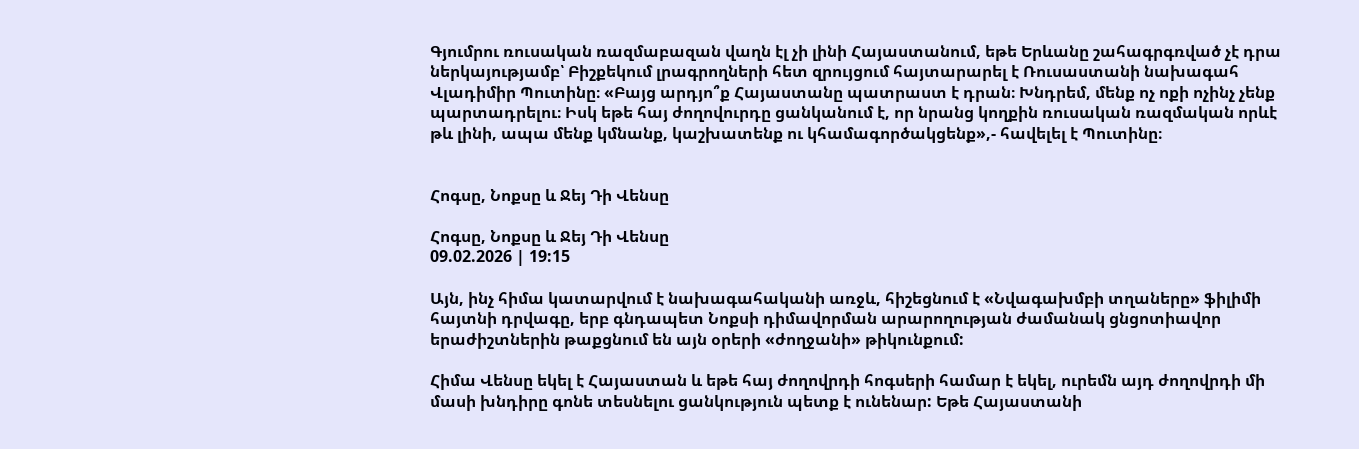Գյումրու ռուսական ռազմաբազան վաղն էլ չի լինի Հայաստանում, եթե Երևանը շահագրգռված չէ դրա ներկայությամբ՝ Բիշքեկում լրագրողների հետ զրույցում հայտարարել է Ռուսաստանի նախագահ Վլադիմիր Պուտինը։ «Բայց արդյո՞ք Հայաստանը պատրաստ է դրան։ Խնդրեմ, մենք ոչ ոքի ոչինչ չենք պարտադրելու։ Իսկ եթե հայ ժողովուրդը ցանկանում է, որ նրանց կողքին ռուսական ռազմական որևէ թև լինի, ապա մենք կմնանք, կաշխատենք ու կհամագործակցենք»,- հավելել է Պուտինը։


Հոգսը, Նոքսը և Ջեյ Դի Վենսը

Հոգսը, Նոքսը և Ջեյ Դի Վենսը
09.02.2026 | 19:15

Այն, ինչ հիմա կատարվում է նախագահականի առջև, հիշեցնում է «Նվագախմբի տղաները» ֆիլիմի հայտնի դրվագը, երբ գնդապետ Նոքսի դիմավորման արարողության ժամանակ ցնցոտիավոր երաժիշտներին թաքցնում են այն օրերի «ժողջանի» թիկունքում:

Հիմա Վենսը եկել է Հայաստան և եթե հայ ժողովրդի հոգսերի համար է եկել, ուրեմն այդ ժողովրդի մի մասի խնդիրը գոնե տեսնելու ցանկություն պետք է ունենար: Եթե Հայաստանի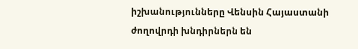իշխանությունները Վենսին Հայաստանի ժողովրդի խնդիրներն են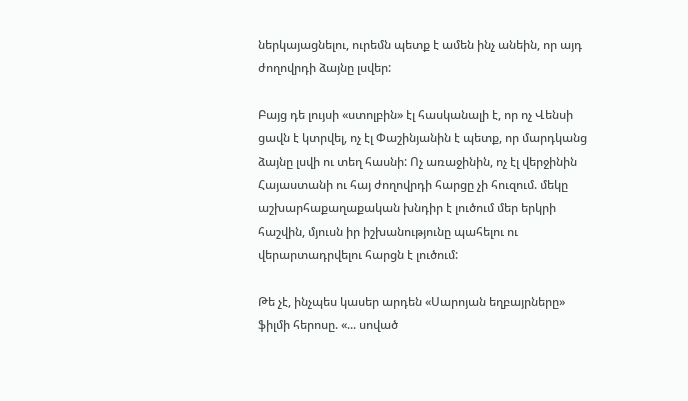ներկայացնելու, ուրեմն պետք է ամեն ինչ անեին, որ այդ ժողովրդի ձայնը լսվեր:

Բայց դե լույսի «ստոլբին» էլ հասկանալի է, որ ոչ Վենսի ցավն է կտրվել, ոչ էլ Փաշինյանին է պետք, որ մարդկանց ձայնը լսվի ու տեղ հասնի: Ոչ առաջինին, ոչ էլ վերջինին Հայաստանի ու հայ ժողովրդի հարցը չի հուզում. մեկը աշխարհաքաղաքական խնդիր է լուծում մեր երկրի հաշվին, մյուսն իր իշխանությունը պահելու ու վերարտադրվելու հարցն է լուծում:

Թե չէ, ինչպես կասեր արդեն «Սարոյան եղբայրները» ֆիլմի հերոսը. «... սոված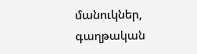մանուկներ, գաղթական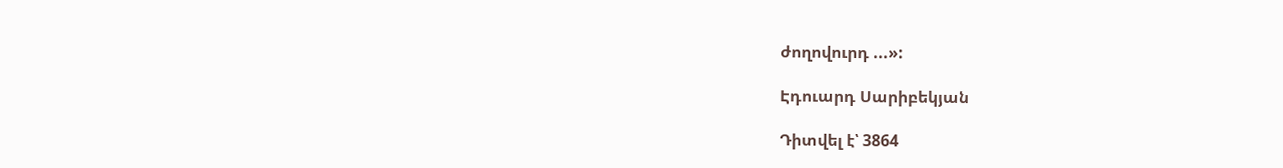ժողովուրդ ...»:

Էդուարդ Սարիբեկյան

Դիտվել է՝ 3864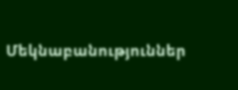Մեկնաբանություններ